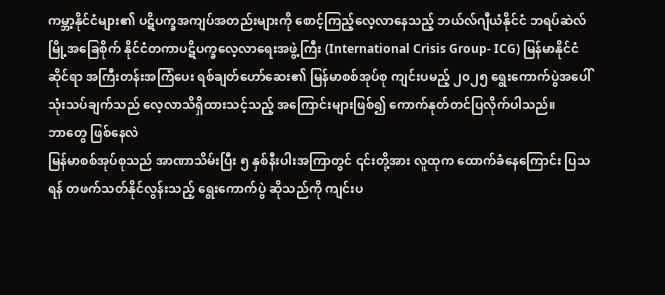ကမ္ဘာ့နိုင်ငံများ၏ ပဋိပက္ခအကျပ်အတည်းများကို စောင့်ကြည့်လေ့လာနေသည့် ဘယ်လ်ဂျီယံနိုင်ငံ ဘရပ်ဆဲလ်မြို့အခြေစိုက် နိုင်ငံတကာပဋိပက္ခလေ့လာရေးအဖွဲ့ကြီး (International Crisis Group- ICG) မြန်မာနိုင်ငံဆိုင်ရာ အကြီးတန်းအကြံပေး ရစ်ချတ်ဟော်ဆေး၏ မြန်မာစစ်အုပ်စု ကျင်းပမည့် ၂၀၂၅ ရွေးကောက်ပွဲအပေါ် သုံးသပ်ချက်သည် လေ့လာသိရှိထားသင့်သည့် အကြောင်းများဖြစ်၍ ကောက်နုတ်တင်ပြလိုက်ပါသည်။
ဘာတွေ ဖြစ်နေလဲ
မြန်မာစစ်အုပ်စုသည် အာဏာသိမ်းပြီး ၅ နှစ်နီးပါးအကြာတွင် ၎င်းတို့အား လူထုက ထောက်ခံနေကြောင်း ပြသရန် တဖက်သတ်နိုင်လွန်းသည့် ရွေးကောက်ပွဲ ဆိုသည်ကို ကျင်းပ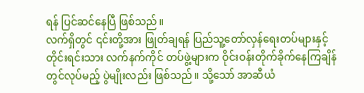ရန် ပြင်ဆင်နေပြီ ဖြစ်သည်။
လက်ရှိတွင် ၎င်းတို့အား ဖြုတ်ချရန် ပြည်သူ့တော်လှန်ရေးတပ်များနှင့် တိုင်းရင်းသား လက်နက်ကိုင် တပ်ဖွဲ့များက ဝိုင်းဝန်းတိုက်ခိုက်နေကြချိန်တွင်လုပ်မည့် ပွဲမျိုးလည်း ဖြစ်သည်။ သို့သော် အာဆီယံ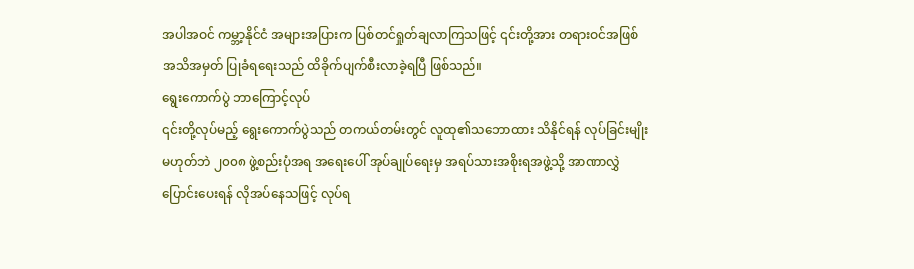အပါအဝင် ကမ္ဘာ့နိုင်ငံ အများအပြားက ပြစ်တင်ရှုတ်ချလာကြသဖြင့် ၎င်းတို့အား တရားဝင်အဖြစ် အသိအမှတ် ပြုခံရရေးသည် ထိခိုက်ပျက်စီးလာခဲ့ရပြီ ဖြစ်သည်။
ရွေးကောက်ပွဲ ဘာကြောင့်လုပ်
၎င်းတို့လုပ်မည့် ရွေးကောက်ပွဲသည် တကယ်တမ်းတွင် လူထု၏သဘောထား သိနိုင်ရန် လုပ်ခြင်းမျိုး မဟုတ်ဘဲ ၂၀၀၈ ဖွဲ့စည်းပုံအရ အရေးပေါ် အုပ်ချုပ်ရေးမှ အရပ်သားအစိုးရအဖွဲ့သို့ အာဏာလွှဲပြောင်းပေးရန် လိုအပ်နေသဖြင့် လုပ်ရ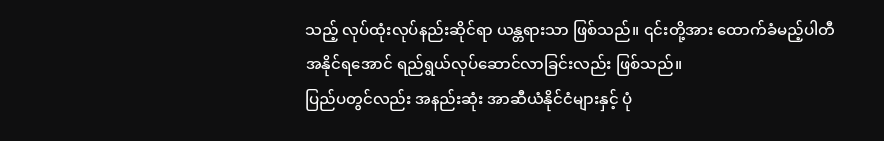သည့် လုပ်ထုံးလုပ်နည်းဆိုင်ရာ ယန္တရားသာ ဖြစ်သည်။ ၎င်းတို့အား ထောက်ခံမည့်ပါတီ အနိုင်ရအောင် ရည်ရွယ်လုပ်ဆောင်လာခြင်းလည်း ဖြစ်သည်။
ပြည်ပတွင်လည်း အနည်းဆုံး အာဆီယံနိုင်ငံများနှင့် ပုံ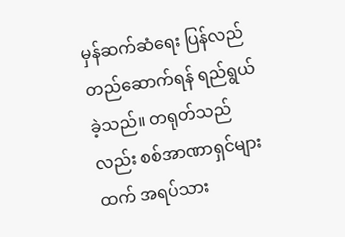မှန်ဆက်ဆံရေး ပြန်လည်တည်ဆောက်ရန် ရည်ရွယ်ခဲ့သည်။ တရုတ်သည်လည်း စစ်အာဏာရှင်များထက် အရပ်သား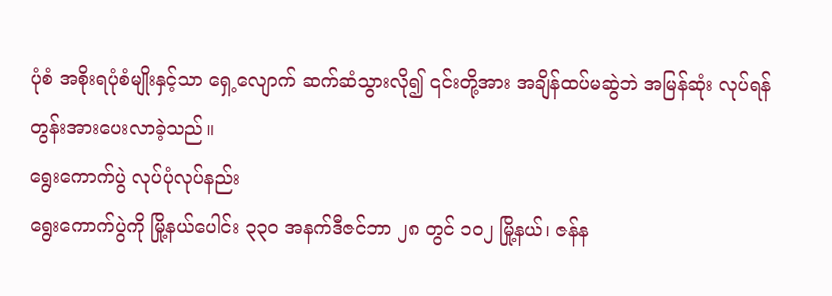ပုံစံ အစိုးရပုံစံမျိုးနှင့်သာ ရှေ့လျောက် ဆက်ဆံသွားလို၍ ၎င်းတို့အား အချိန်ထပ်မဆွဲဘဲ အမြန်ဆုံး လုပ်ရန် တွန်းအားပေးလာခဲ့သည်။
ရွေးကောက်ပွဲ လုပ်ပုံလုပ်နည်း
ရွေးကောက်ပွဲကို မြို့နယ်ပေါင်း ၃၃၀ အနက်ဒီဇင်ဘာ ၂၈ တွင် ၁၀၂ မြို့နယ်၊ ဇန်န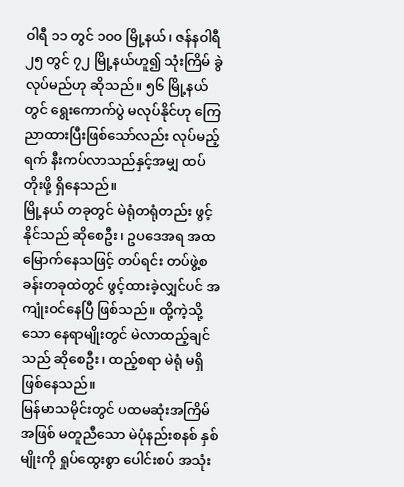ဝါရီ ၁၁ တွင် ၁၀၀ မြို့နယ်၊ ဇန်နဝါရီ ၂၅ တွင် ၇၂ မြို့နယ်ဟူ၍ သုံးကြိမ် ခွဲလုပ်မည်ဟု ဆိုသည်။ ၅၆ မြို့နယ်တွင် ရွေးကောက်ပွဲ မလုပ်နိုင်ဟု ကြေညာထားပြီးဖြစ်သော်လည်း လုပ်မည့်ရက် နီးကပ်လာသည်နှင့်အမျှ ထပ်တိုးဖို့ ရှိနေသည်။
မြို့နယ် တခုတွင် မဲရုံတရုံတည်း ဖွင့်နိုင်သည် ဆိုစေဦး၊ ဥပဒေအရ အထမြောက်နေသဖြင့် တပ်ရင်း တပ်ဖွဲ့စခန်းတခုထဲတွင် ဖွင့်ထားခဲ့လျှင်ပင် အကျုံးဝင်နေပြီ ဖြစ်သည်။ ထို့ကဲ့သို့သော နေရာမျိုးတွင် မဲလာထည့်ချင်သည် ဆိုစေဦး၊ ထည့်စရာ မဲရုံ မရှိ ဖြစ်နေသည်။
မြန်မာသမိုင်းတွင် ပထမဆုံးအကြိမ်အဖြစ် မတူညီသော မဲပုံနည်းစနစ် နှစ်မျိုးကို ရှုပ်ထွေးစွာ ပေါင်းစပ် အသုံး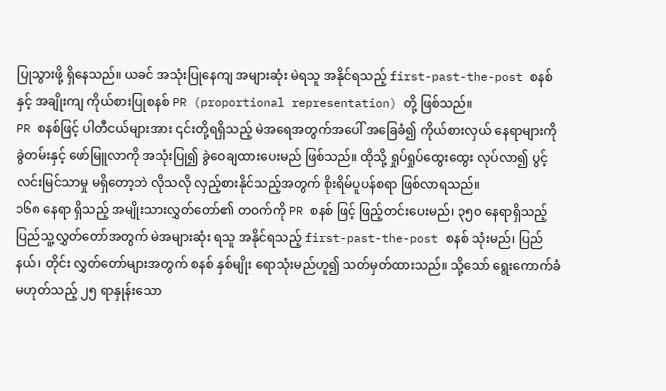ပြုသွားဖို့ ရှိနေသည်။ ယခင် အသုံးပြုနေကျ အများဆုံး မဲရသူ အနိုင်ရသည့် first-past-the-post စနစ်နှင့် အချိုးကျ ကိုယ်စားပြုစနစ် PR (proportional representation) တို့ ဖြစ်သည်။
PR စနစ်ဖြင့် ပါတီငယ်များအား ၎င်းတို့ရရှိသည့် မဲအရေအတွက်အပေါ် အခြေခံ၍ ကိုယ်စားလှယ် နေရာများကို ခွဲတမ်းနှင့် ဖော်မြူလာကို အသုံးပြု၍ ခွဲဝေချထားပေးမည် ဖြစ်သည်။ ထိုသို့ ရှုပ်ရှုပ်ထွေးထွေး လုပ်လာ၍ ပွင့်လင်းမြင်သာမှု မရှိတော့ဘဲ လိုသလို လှည့်စားနိုင်သည့်အတွက် စိုးရိမ်ပူပန်စရာ ဖြစ်လာရသည်။
၁၆၈ နေရာ ရှိသည့် အမျိုးသားလွှတ်တော်၏ တဝက်ကို PR စနစ် ဖြင့် ဖြည့်တင်းပေးမည်၊ ၃၅၀ နေရာရှိသည့် ပြည်သူ့လွှတ်တော်အတွက် မဲအများဆုံး ရသူ အနိုင်ရသည့် first-past-the-post စနစ် သုံးမည်၊ ပြည်နယ်၊ တိုင်း လွှတ်တော်များအတွက် စနစ် နှစ်မျိုး ရောသုံးမည်ဟူ၍ သတ်မှတ်ထားသည်။ သို့သော် ရွေးကောက်ခံမဟုတ်သည့် ၂၅ ရာနှုန်းသော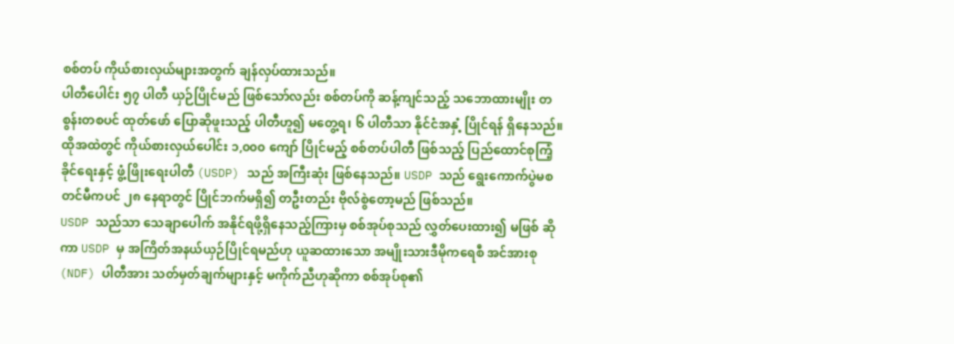စစ်တပ် ကိုယ်စားလှယ်များအတွက် ချန်လှပ်ထားသည်။
ပါတီပေါင်း ၅၇ ပါတီ ယှဉ်ပြိုင်မည် ဖြစ်သော်လည်း စစ်တပ်ကို ဆန့်ကျင်သည့် သဘောထားမျိုး တစွန်းတစပင် ထုတ်ဖော် ပြောဆိုဖူးသည့် ပါတီဟူ၍ မတွေ့ရ၊ ၆ ပါတီသာ နိုင်ငံအနှံ့ ပြိုင်ရန် ရှိနေသည်။ ထိုအထဲတွင် ကိုယ်စားလှယ်ပေါင်း ၁,၀၀၀ ကျော် ပြိုင်မည့် စစ်တပ်ပါတီ ဖြစ်သည့် ပြည်ထောင်စုကြံ့ခိုင်ရေးနှင့် ဖွံ့ဖြိုးရေးပါတီ (USDP) သည် အကြီးဆုံး ဖြစ်နေသည်။ USDP သည် ရွေးကောက်ပွဲမစတင်မီကပင် ၂၈ နေရာတွင် ပြိုင်ဘက်မရှိ၍ တဦးတည်း ဗိုလ်စွဲတော့မည် ဖြစ်သည်။
USDP သည်သာ သေချာပေါက် အနိုင်ရဖို့ရှိနေသည့်ကြားမှ စစ်အုပ်စုသည် လွှတ်ပေးထား၍ မဖြစ် ဆိုကာ USDP မှ အကြိတ်အနယ်ယှဉ်ပြိုင်ရမည်ဟု ယူဆထားသော အမျိုးသားဒီမိုကရေစီ အင်အားစု (NDF) ပါတီအား သတ်မှတ်ချက်များနှင့် မကိုက်ညီဟုဆိုကာ စစ်အုပ်စု၏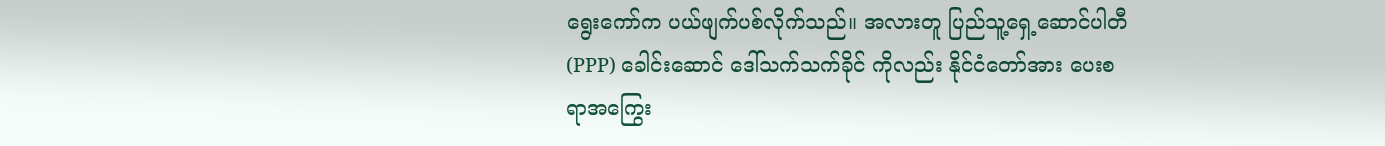ရွေးကော်က ပယ်ဖျက်ပစ်လိုက်သည်။ အလားတူ ပြည်သူ့ရှေ့ဆောင်ပါတီ (PPP) ခေါင်းဆောင် ဒေါ်သက်သက်ခိုင် ကိုလည်း နိုင်ငံတော်အား ပေးစရာအကြွေး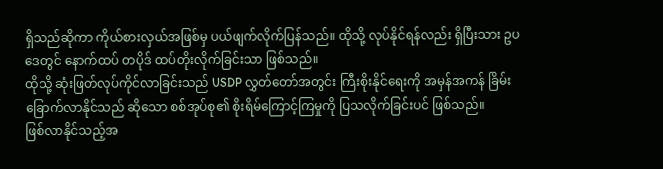ရှိသည်ဆိုကာ ကိုယ်စားလှယ်အဖြစ်မှ ပယ်ဖျက်လိုက်ပြန်သည်။ ထိုသို့ လုပ်နိုင်ရန်လည်း ရှိပြီးသား ဥပဒေတွင် နောက်ထပ် တပိုဒ် ထပ်တိုးလိုက်ခြင်းသာ ဖြစ်သည်။
ထိုသို့ ဆုံးဖြတ်လုပ်ကိုင်လာခြင်းသည် USDP လွှတ်တော်အတွင်း ကြီးစိုးနိုင်ရေးကို အမှန်အကန် ခြိမ်းခြောက်လာနိုင်သည် ဆိုသော စစ်အုပ်စု၏ စိုးရိမ်ကြောင့်ကြမှုကို ပြသလိုက်ခြင်းပင် ဖြစ်သည်။
ဖြစ်လာနိုင်သည့်အ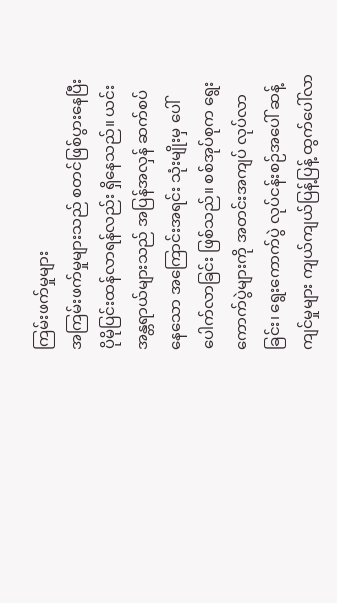ကြမ်းဖက်မှုများ
အကြမ်းဖက်မှုများသည် စတင်ဖြစ်ပွားနေပြီး ပိုမိုပြင်းထန်လာရန်လည်း ရှိနေသည်။ ယင်းအန္တရာယ်များသည် အပြန်အလှန် ဆက်စပ်နေသော အကြောင်းအရင်း သုံးမျိုးမှ ပေါ်ပေါက်လာခြင်း ဖြစ်သည်။ စစ်အုပ်စုက ရွေးကောက်ပွဲများကို အတင်းအကျပ် လုပ်လာခြင်း၊ ရွေးကောက်ပွဲ လုပ်ငန်းစဉ်အပေါ် ဆန့်ကျင်မှုများ ကျယ်ကျယ်ပြန့်ပြန့် ထွက်ပေါ်လာ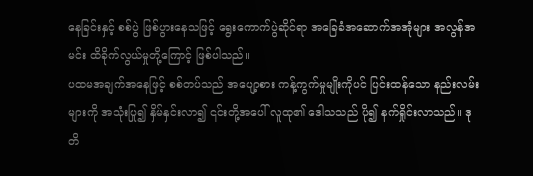နေခြင်းနှင့် စစ်ပွဲ ဖြစ်ပွားနေသဖြင့် ရွေးကောက်ပွဲဆိုင်ရာ အခြေခံအဆောက်အအုံများ အလွန်အမင်း ထိခိုက်လွယ်မှုတို့ကြောင့် ဖြစ်ပါသည်။
ပထမအချက်အနေဖြင့် စစ်တပ်သည် အပျော့စား ကန့်ကွက်မှုမျိုးကိုပင် ပြင်းထန်သော နည်းလမ်းများကို အသုံးပြု၍ နှိမ်နှင်းလာ၍ ၎င်းတို့အပေါ် လူထု၏ ဒေါသသည် ပို၍ နက်ရှိုင်းလာသည်။ ဒုတိ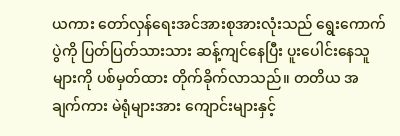ယကား တော်လှန်ရေးအင်အားစုအားလုံးသည် ရွေးကောက်ပွဲကို ပြတ်ပြတ်သားသား ဆန့်ကျင်နေပြီး ပူးပေါင်းနေသူများကို ပစ်မှတ်ထား တိုက်ခိုက်လာသည်။ တတိယ အချက်ကား မဲရုံများအား ကျောင်းများနှင့်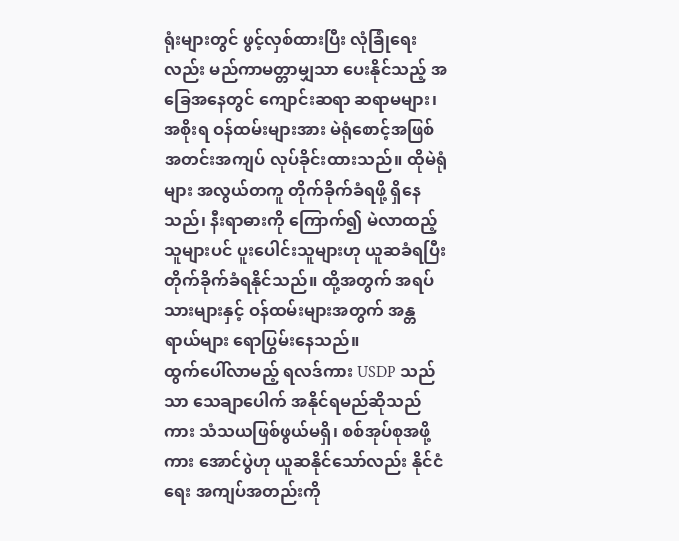ရုံးများတွင် ဖွင့်လှစ်ထားပြီး လုံခြုံရေးလည်း မည်ကာမတ္တာမျှသာ ပေးနိုင်သည့် အခြေအနေတွင် ကျောင်းဆရာ ဆရာမများ၊ အစိုးရ ဝန်ထမ်းများအား မဲရုံစောင့်အဖြစ် အတင်းအကျပ် လုပ်ခိုင်းထားသည်။ ထိုမဲရုံများ အလွယ်တကူ တိုက်ခိုက်ခံရဖို့ ရှိနေသည်၊ နီးရာဓားကို ကြောက်၍ မဲလာထည့်သူများပင် ပူးပေါင်းသူများဟု ယူဆခံရပြီး တိုက်ခိုက်ခံရနိုင်သည်။ ထို့အတွက် အရပ်သားများနှင့် ဝန်ထမ်းများအတွက် အန္တရာယ်များ ရောပြွမ်းနေသည်။
ထွက်ပေါ်လာမည့် ရလဒ်ကား USDP သည်သာ သေချာပေါက် အနိုင်ရမည်ဆိုသည်ကား သံသယဖြစ်ဖွယ်မရှိ၊ စစ်အုပ်စုအဖို့ကား အောင်ပွဲဟု ယူဆနိုင်သော်လည်း နိုင်ငံရေး အကျပ်အတည်းကို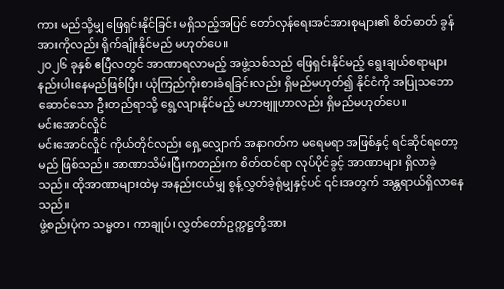ကား မည်သို့မျှ ဖြေရှင်းနိုင်ခြင်း မရှိသည့်အပြင် တော်လှန်ရေးအင်အားစုများ၏ စိတ်ဓာတ် ခွန်အားကိုလည်း ရိုက်ချိုးနိုင်မည် မဟုတ်ပေ။
၂၀၂၆ ခုနှစ် ဧပြီလတွင် အာဏာရလာမည့် အဖွဲ့သစ်သည် ဖြေရှင်းနိုင်မည့် ရွေးချယ်စရာများ နည်းပါးနေမည်ဖြစ်ပြီး၊ ယုံကြည်ကိုးစားခံရခြင်းလည်း ရှိမည်မဟုတ်၍ နိုင်ငံကို အပြုသဘောဆောင်သော ဦးတည်ရာသို့ ရွေ့လျားနိုင်မည့် မဟာဗျူဟာလည်း ရှိမည်မဟုတ်ပေ။
မင်းအောင်လှိုင်
မင်းအောင်လှိုင် ကိုယ်တိုင်လည်း ရှေ့လျှောက် အနာဂတ်က မရေမရာ အဖြစ်နှင့် ရင်ဆိုင်ရတော့မည် ဖြစ်သည်။ အာဏာသိမ်းပြီးကတည်းက စိတ်ထင်ရာ လုပ်ပိုင်ခွင့် အာဏာများ ရှိလာခဲ့သည်။ ထိုအာဏာများထဲမှ အနည်းငယ်မျှ စွန့်လွှတ်ခဲ့ရုံမျှနှင့်ပင် ၎င်းအတွက် အန္တရာယ်ရှိလာနေသည်။
ဖွဲ့စည်းပုံက သမ္မတ၊ ကာချုပ်၊ လွှတ်တော်ဥက္ကဋ္ဌတို့အား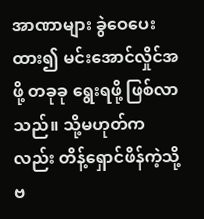အာဏာများ ခွဲဝေပေးထား၍ မင်းအောင်လှိုင်အဖို့ တခုခု ရွေးရဖို့ ဖြစ်လာသည်။ သို့မဟုတ်ကလည်း တိန့်ရှောင်ဖိန်ကဲ့သို့ ဗ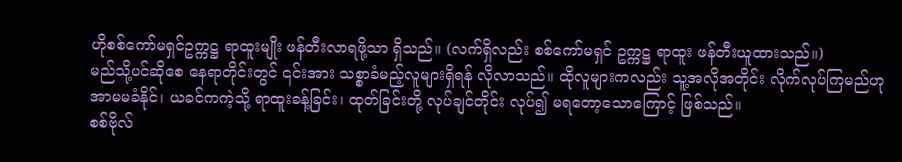ဟိုစစ်ကော်မရှင်ဥက္ကဋ္ဌ ရာထူးမျိုး ဖန်တီးလာရဖို့သာ ရှိသည်။ (လက်ရှိလည်း စစ်ကော်မရှင် ဥက္ကဋ္ဌ ရာထူး ဖန်တီးယူထားသည်။)
မည်သို့ပင်ဆိုစေ နေရာတိုင်းတွင် ၎င်းအား သစ္စာခံမည့်လူများရှိရန် လိုလာသည်။ ထိုလူများကလည်း သူ့အလိုအတိုင်း လိုက်လုပ်ကြမည်ဟု အာမမခံနိုင်၊ ယခင်ကကဲ့သို့ ရာထူးခန့်ခြင်း၊ ထုတ်ခြင်းတို့ လုပ်ချင်တိုင်း လုပ်၍ မရတော့သောကြောင့် ဖြစ်သည်။
စစ်ဗိုလ်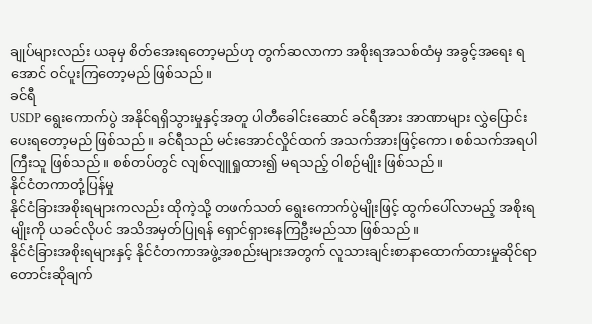ချုပ်များလည်း ယခုမှ စိတ်အေးရတော့မည်ဟု တွက်ဆလာကာ အစိုးရအသစ်ထံမှ အခွင့်အရေး ရအောင် ဝင်ပူးကြတော့မည် ဖြစ်သည်။
ခင်ရီ
USDP ရွေးကောက်ပွဲ အနိုင်ရရှိသွားမှုနှင့်အတူ ပါတီခေါင်းဆောင် ခင်ရီအား အာဏာများ လွှဲပြောင်းပေးရတော့မည် ဖြစ်သည်။ ခင်ရီသည် မင်းအောင်လှိုင်ထက် အသက်အားဖြင့်ကော၊ စစ်သက်အရပါ ကြီးသူ ဖြစ်သည်။ စစ်တပ်တွင် လျစ်လျူရှုထား၍ မရသည့် ဝါစဉ်မျိုး ဖြစ်သည်။
နိုင်ငံတကာတုံ့ပြန်မှု
နိုင်ငံခြားအစိုးရများကလည်း ထိုကဲ့သို့ တဖက်သတ် ရွေးကောက်ပွဲမျိုးဖြင့် ထွက်ပေါ်လာမည့် အစိုးရမျိုးကို ယခင်လိုပင် အသိအမှတ်ပြုရန် ရှောင်ရှားနေကြဦးမည်သာ ဖြစ်သည်။
နိုင်ငံခြားအစိုးရများနှင့် နိုင်ငံတကာအဖွဲ့အစည်းများအတွက် လူသားချင်းစာနာထောက်ထားမှုဆိုင်ရာ တောင်းဆိုချက်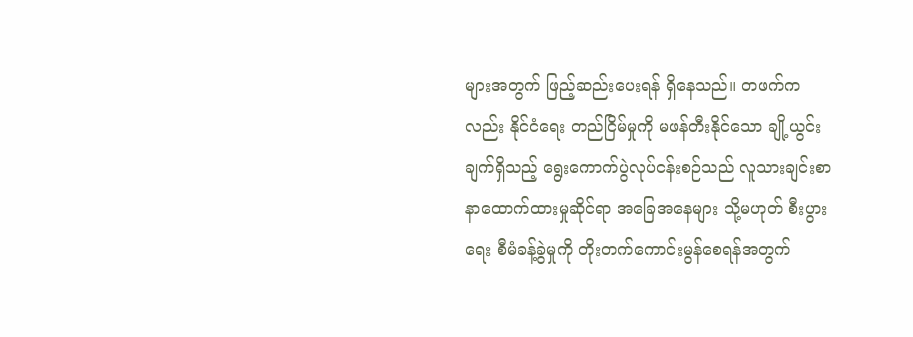များအတွက် ဖြည့်ဆည်းပေးရန် ရှိနေသည်။ တဖက်ကလည်း နိုင်ငံရေး တည်ငြိမ်မှုကို မဖန်တီးနိုင်သော ချို့ယွင်းချက်ရှိသည့် ရွေးကောက်ပွဲလုပ်ငန်းစဉ်သည် လူသားချင်းစာနာထောက်ထားမှုဆိုင်ရာ အခြေအနေများ သို့မဟုတ် စီးပွားရေး စီမံခန့်ခွဲမှုကို တိုးတက်ကောင်းမွန်စေရန်အတွက်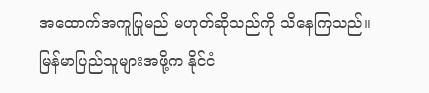အထောက်အကူပြုမည် မဟုတ်ဆိုသည်ကို သိနေကြသည်။
မြန်မာပြည်သူများအဖို့က နိုင်ငံ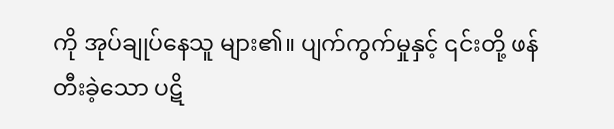ကို အုပ်ချုပ်နေသူ များ၏။ ပျက်ကွက်မှုနှင့် ၎င်းတို့ ဖန်တီးခဲ့သော ပဋိ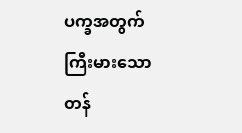ပက္ခအတွက် ကြီးမားသော တန်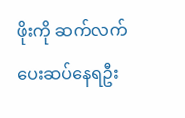ဖိုးကို ဆက်လက်ပေးဆပ်နေရဦး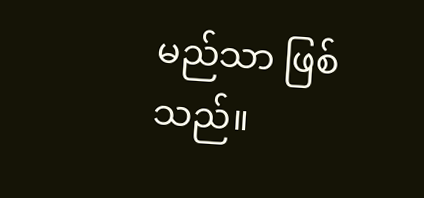မည်သာ ဖြစ်သည်။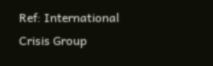Ref: International Crisis Group